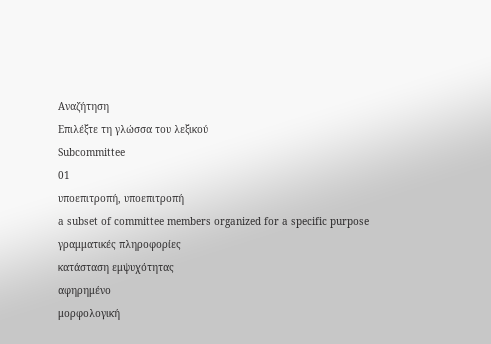Αναζήτηση
Επιλέξτε τη γλώσσα του λεξικού
Subcommittee
01
υποεπιτροπή, υποεπιτροπή
a subset of committee members organized for a specific purpose
γραμματικές πληροφορίες
κατάσταση εμψυχότητας
αφηρημένο
μορφολογική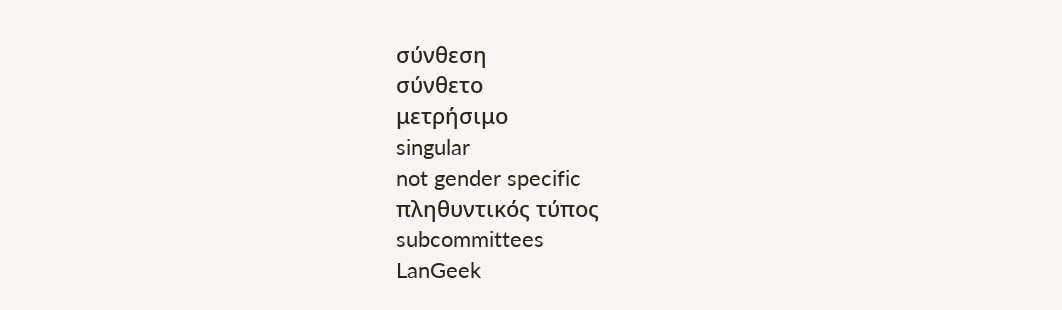σύνθεση
σύνθετο
μετρήσιμο
singular
not gender specific
πληθυντικός τύπος
subcommittees
LanGeek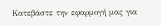Κατεβάστε την εφαρμογή μας για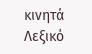κινητά
Λεξικό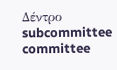Δέντρο
subcommittee
committee